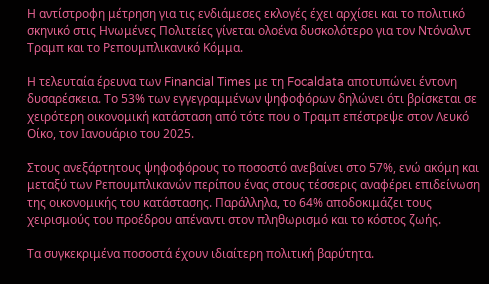Η αντίστροφη μέτρηση για τις ενδιάμεσες εκλογές έχει αρχίσει και το πολιτικό σκηνικό στις Ηνωμένες Πολιτείες γίνεται ολοένα δυσκολότερο για τον Ντόναλντ Τραμπ και το Ρεπουμπλικανικό Κόμμα.

Η τελευταία έρευνα των Financial Times με τη Focaldata αποτυπώνει έντονη δυσαρέσκεια. Το 53% των εγγεγραμμένων ψηφοφόρων δηλώνει ότι βρίσκεται σε χειρότερη οικονομική κατάσταση από τότε που ο Τραμπ επέστρεψε στον Λευκό Οίκο, τον Ιανουάριο του 2025.

Στους ανεξάρτητους ψηφοφόρους το ποσοστό ανεβαίνει στο 57%, ενώ ακόμη και μεταξύ των Ρεπουμπλικανών περίπου ένας στους τέσσερις αναφέρει επιδείνωση της οικονομικής του κατάστασης. Παράλληλα, το 64% αποδοκιμάζει τους χειρισμούς του προέδρου απέναντι στον πληθωρισμό και το κόστος ζωής.

Τα συγκεκριμένα ποσοστά έχουν ιδιαίτερη πολιτική βαρύτητα.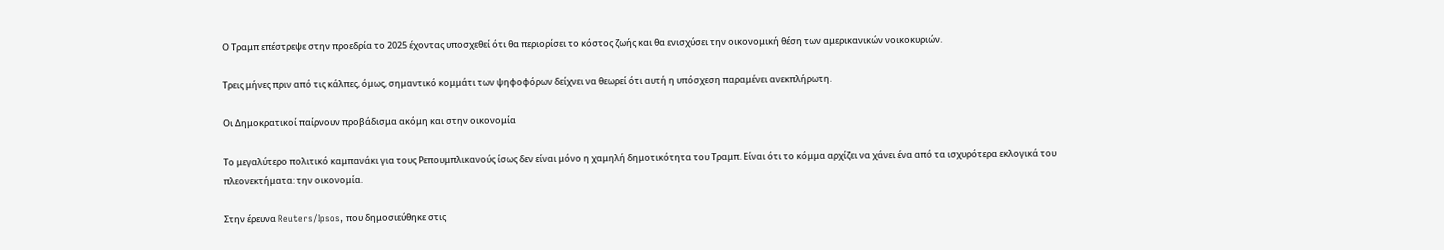Ο Τραμπ επέστρεψε στην προεδρία το 2025 έχοντας υποσχεθεί ότι θα περιορίσει το κόστος ζωής και θα ενισχύσει την οικονομική θέση των αμερικανικών νοικοκυριών.

Τρεις μήνες πριν από τις κάλπες, όμως, σημαντικό κομμάτι των ψηφοφόρων δείχνει να θεωρεί ότι αυτή η υπόσχεση παραμένει ανεκπλήρωτη.

Οι Δημοκρατικοί παίρνουν προβάδισμα ακόμη και στην οικονομία

Το μεγαλύτερο πολιτικό καμπανάκι για τους Ρεπουμπλικανούς ίσως δεν είναι μόνο η χαμηλή δημοτικότητα του Τραμπ. Είναι ότι το κόμμα αρχίζει να χάνει ένα από τα ισχυρότερα εκλογικά του πλεονεκτήματα: την οικονομία.

Στην έρευνα Reuters/Ipsos, που δημοσιεύθηκε στις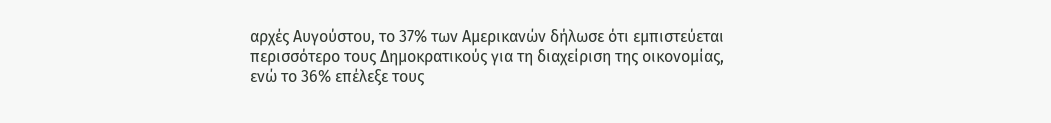αρχές Αυγούστου, το 37% των Αμερικανών δήλωσε ότι εμπιστεύεται περισσότερο τους Δημοκρατικούς για τη διαχείριση της οικονομίας, ενώ το 36% επέλεξε τους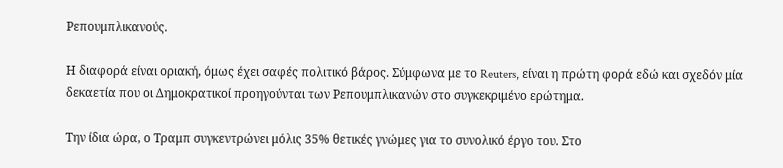Ρεπουμπλικανούς.

Η διαφορά είναι οριακή, όμως έχει σαφές πολιτικό βάρος. Σύμφωνα με το Reuters, είναι η πρώτη φορά εδώ και σχεδόν μία δεκαετία που οι Δημοκρατικοί προηγούνται των Ρεπουμπλικανών στο συγκεκριμένο ερώτημα.

Την ίδια ώρα, ο Τραμπ συγκεντρώνει μόλις 35% θετικές γνώμες για το συνολικό έργο του. Στο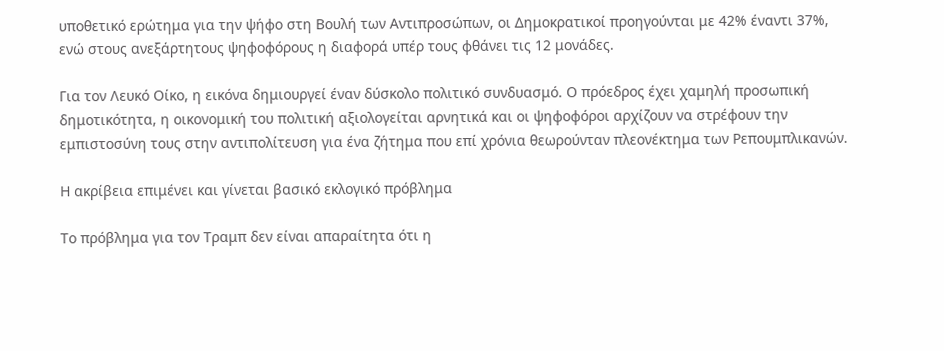υποθετικό ερώτημα για την ψήφο στη Βουλή των Αντιπροσώπων, οι Δημοκρατικοί προηγούνται με 42% έναντι 37%, ενώ στους ανεξάρτητους ψηφοφόρους η διαφορά υπέρ τους φθάνει τις 12 μονάδες.

Για τον Λευκό Οίκο, η εικόνα δημιουργεί έναν δύσκολο πολιτικό συνδυασμό. Ο πρόεδρος έχει χαμηλή προσωπική δημοτικότητα, η οικονομική του πολιτική αξιολογείται αρνητικά και οι ψηφοφόροι αρχίζουν να στρέφουν την εμπιστοσύνη τους στην αντιπολίτευση για ένα ζήτημα που επί χρόνια θεωρούνταν πλεονέκτημα των Ρεπουμπλικανών.

Η ακρίβεια επιμένει και γίνεται βασικό εκλογικό πρόβλημα

Το πρόβλημα για τον Τραμπ δεν είναι απαραίτητα ότι η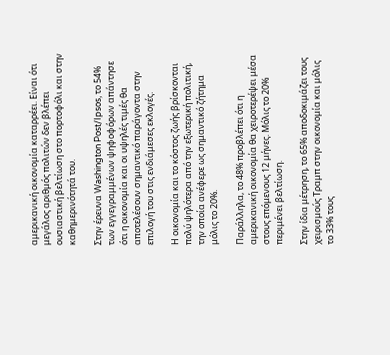αμερικανική οικονομία καταρρέει. Είναι ότι μεγάλος αριθμός πολιτών δεν βλέπει ουσιαστική βελτίωση στο πορτοφόλι και στην καθημερινότητά του.

Στην έρευνα Washington Post/Ipsos, το 54% των εγγεγραμμένων ψηφοφόρων απάντησε ότι η οικονομία και οι υψηλές τιμές θα αποτελέσουν σημαντικό παράγοντα στην επιλογή του στις ενδιάμεσες εκλογές.

Η οικονομία και το κόστος ζωής βρίσκονται πολύ ψηλότερα από την εξωτερική πολιτική, την οποία ανέφερε ως σημαντικό ζήτημα μόλις το 20%.

Παράλληλα, το 48% προβλέπει ότι η αμερικανική οικονομία θα χειροτερέψει μέσα στους επόμενους 12 μήνες. Μόλις το 20% περιμένει βελτίωση.

Στην ίδια μέτρηση, το 65% αποδοκιμάζει τους χειρισμούς Τραμπ στην οικονομία και μόλις το 33% τους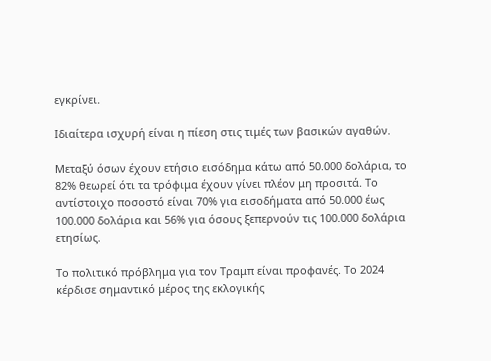εγκρίνει.

Ιδιαίτερα ισχυρή είναι η πίεση στις τιμές των βασικών αγαθών.

Μεταξύ όσων έχουν ετήσιο εισόδημα κάτω από 50.000 δολάρια, το 82% θεωρεί ότι τα τρόφιμα έχουν γίνει πλέον μη προσιτά. Το αντίστοιχο ποσοστό είναι 70% για εισοδήματα από 50.000 έως 100.000 δολάρια και 56% για όσους ξεπερνούν τις 100.000 δολάρια ετησίως.

Το πολιτικό πρόβλημα για τον Τραμπ είναι προφανές. Το 2024 κέρδισε σημαντικό μέρος της εκλογικής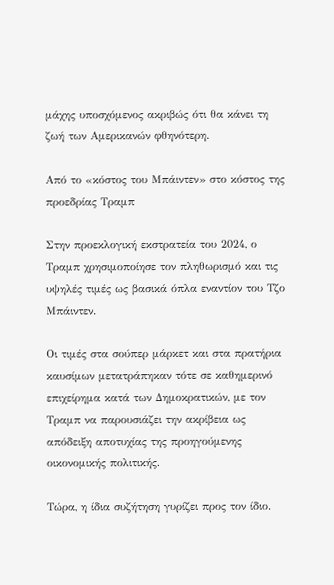μάχης υποσχόμενος ακριβώς ότι θα κάνει τη ζωή των Αμερικανών φθηνότερη.

Από το «κόστος του Μπάιντεν» στο κόστος της προεδρίας Τραμπ

Στην προεκλογική εκστρατεία του 2024, ο Τραμπ χρησιμοποίησε τον πληθωρισμό και τις υψηλές τιμές ως βασικά όπλα εναντίον του Τζο Μπάιντεν.

Οι τιμές στα σούπερ μάρκετ και στα πρατήρια καυσίμων μετατράπηκαν τότε σε καθημερινό επιχείρημα κατά των Δημοκρατικών, με τον Τραμπ να παρουσιάζει την ακρίβεια ως απόδειξη αποτυχίας της προηγούμενης οικονομικής πολιτικής.

Τώρα, η ίδια συζήτηση γυρίζει προς τον ίδιο.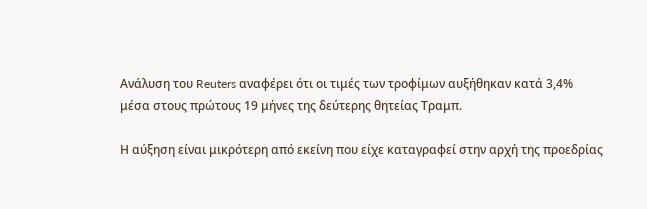Ανάλυση του Reuters αναφέρει ότι οι τιμές των τροφίμων αυξήθηκαν κατά 3,4% μέσα στους πρώτους 19 μήνες της δεύτερης θητείας Τραμπ.

Η αύξηση είναι μικρότερη από εκείνη που είχε καταγραφεί στην αρχή της προεδρίας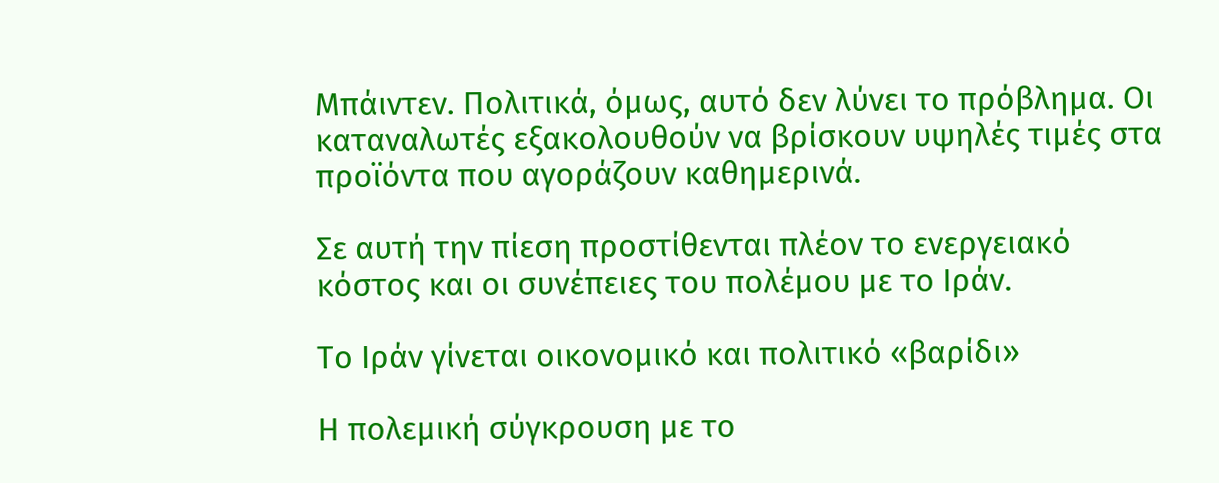Μπάιντεν. Πολιτικά, όμως, αυτό δεν λύνει το πρόβλημα. Οι καταναλωτές εξακολουθούν να βρίσκουν υψηλές τιμές στα προϊόντα που αγοράζουν καθημερινά.

Σε αυτή την πίεση προστίθενται πλέον το ενεργειακό κόστος και οι συνέπειες του πολέμου με το Ιράν.

Το Ιράν γίνεται οικονομικό και πολιτικό «βαρίδι»

Η πολεμική σύγκρουση με το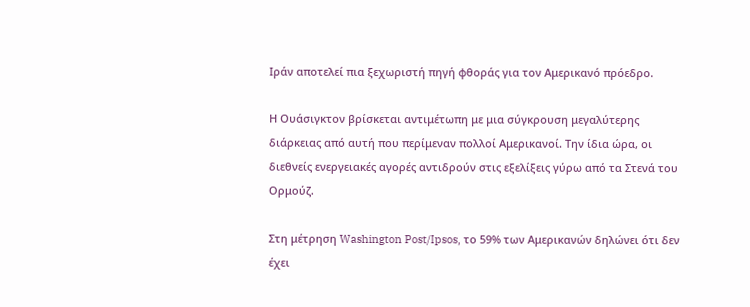Ιράν αποτελεί πια ξεχωριστή πηγή φθοράς για τον Αμερικανό πρόεδρο.

Η Ουάσιγκτον βρίσκεται αντιμέτωπη με μια σύγκρουση μεγαλύτερης διάρκειας από αυτή που περίμεναν πολλοί Αμερικανοί. Την ίδια ώρα, οι διεθνείς ενεργειακές αγορές αντιδρούν στις εξελίξεις γύρω από τα Στενά του Ορμούζ.

Στη μέτρηση Washington Post/Ipsos, το 59% των Αμερικανών δηλώνει ότι δεν έχει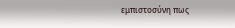εμπιστοσύνη πως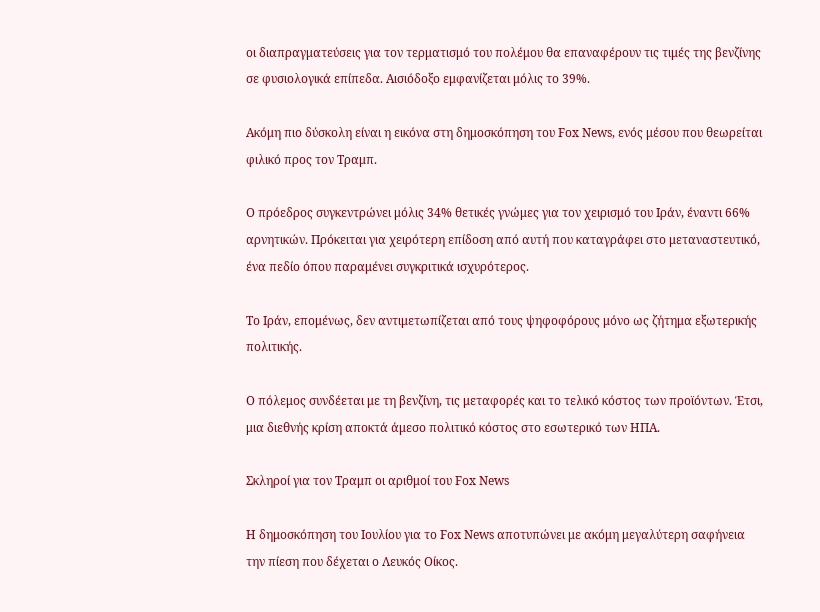οι διαπραγματεύσεις για τον τερματισμό του πολέμου θα επαναφέρουν τις τιμές της βενζίνης σε φυσιολογικά επίπεδα. Αισιόδοξο εμφανίζεται μόλις το 39%.

Ακόμη πιο δύσκολη είναι η εικόνα στη δημοσκόπηση του Fox News, ενός μέσου που θεωρείται φιλικό προς τον Τραμπ.

Ο πρόεδρος συγκεντρώνει μόλις 34% θετικές γνώμες για τον χειρισμό του Ιράν, έναντι 66% αρνητικών. Πρόκειται για χειρότερη επίδοση από αυτή που καταγράφει στο μεταναστευτικό, ένα πεδίο όπου παραμένει συγκριτικά ισχυρότερος.

Το Ιράν, επομένως, δεν αντιμετωπίζεται από τους ψηφοφόρους μόνο ως ζήτημα εξωτερικής πολιτικής.

Ο πόλεμος συνδέεται με τη βενζίνη, τις μεταφορές και το τελικό κόστος των προϊόντων. Έτσι, μια διεθνής κρίση αποκτά άμεσο πολιτικό κόστος στο εσωτερικό των ΗΠΑ.

Σκληροί για τον Τραμπ οι αριθμοί του Fox News

Η δημοσκόπηση του Ιουλίου για το Fox News αποτυπώνει με ακόμη μεγαλύτερη σαφήνεια την πίεση που δέχεται ο Λευκός Οίκος.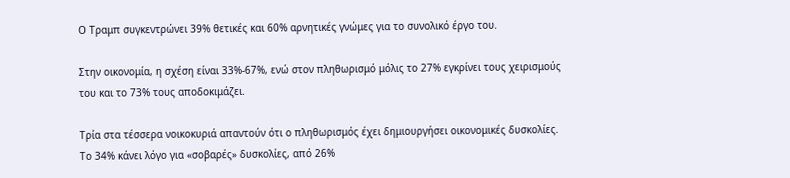Ο Τραμπ συγκεντρώνει 39% θετικές και 60% αρνητικές γνώμες για το συνολικό έργο του.

Στην οικονομία, η σχέση είναι 33%-67%, ενώ στον πληθωρισμό μόλις το 27% εγκρίνει τους χειρισμούς του και το 73% τους αποδοκιμάζει.

Τρία στα τέσσερα νοικοκυριά απαντούν ότι ο πληθωρισμός έχει δημιουργήσει οικονομικές δυσκολίες. Το 34% κάνει λόγο για «σοβαρές» δυσκολίες, από 26%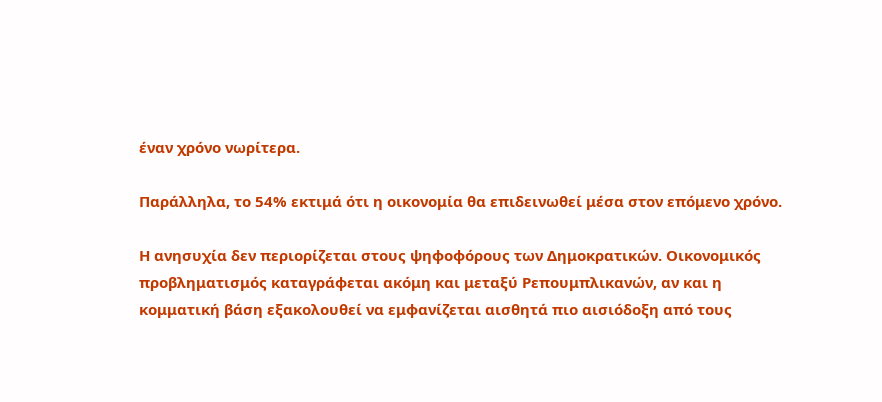έναν χρόνο νωρίτερα.

Παράλληλα, το 54% εκτιμά ότι η οικονομία θα επιδεινωθεί μέσα στον επόμενο χρόνο.

Η ανησυχία δεν περιορίζεται στους ψηφοφόρους των Δημοκρατικών. Οικονομικός προβληματισμός καταγράφεται ακόμη και μεταξύ Ρεπουμπλικανών, αν και η κομματική βάση εξακολουθεί να εμφανίζεται αισθητά πιο αισιόδοξη από τους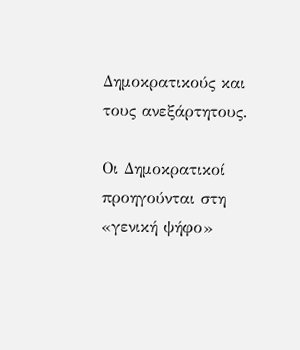Δημοκρατικούς και τους ανεξάρτητους.

Οι Δημοκρατικοί προηγούνται στη «γενική ψήφο»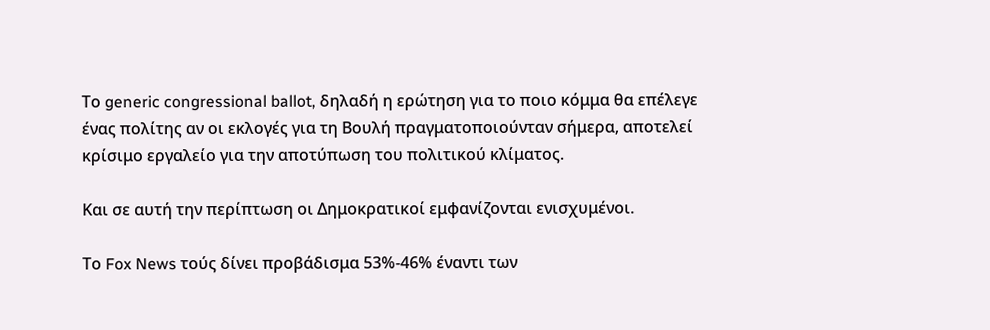Το generic congressional ballot, δηλαδή η ερώτηση για το ποιο κόμμα θα επέλεγε ένας πολίτης αν οι εκλογές για τη Βουλή πραγματοποιούνταν σήμερα, αποτελεί κρίσιμο εργαλείο για την αποτύπωση του πολιτικού κλίματος.

Και σε αυτή την περίπτωση οι Δημοκρατικοί εμφανίζονται ενισχυμένοι.

Το Fox News τούς δίνει προβάδισμα 53%-46% έναντι των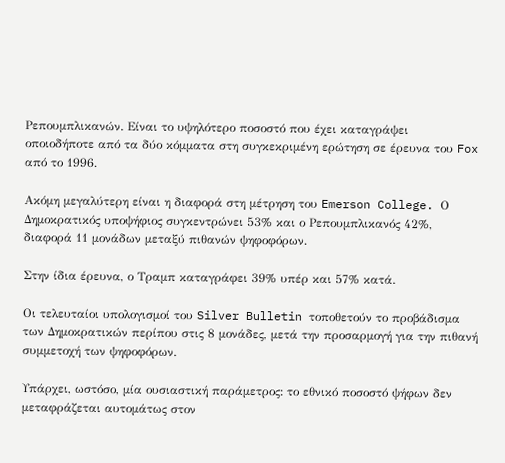Ρεπουμπλικανών. Είναι το υψηλότερο ποσοστό που έχει καταγράψει οποιοδήποτε από τα δύο κόμματα στη συγκεκριμένη ερώτηση σε έρευνα του Fox από το 1996.

Ακόμη μεγαλύτερη είναι η διαφορά στη μέτρηση του Emerson College. Ο Δημοκρατικός υποψήφιος συγκεντρώνει 53% και ο Ρεπουμπλικανός 42%, διαφορά 11 μονάδων μεταξύ πιθανών ψηφοφόρων.

Στην ίδια έρευνα, ο Τραμπ καταγράφει 39% υπέρ και 57% κατά.

Οι τελευταίοι υπολογισμοί του Silver Bulletin τοποθετούν το προβάδισμα των Δημοκρατικών περίπου στις 8 μονάδες, μετά την προσαρμογή για την πιθανή συμμετοχή των ψηφοφόρων.

Υπάρχει, ωστόσο, μία ουσιαστική παράμετρος: το εθνικό ποσοστό ψήφων δεν μεταφράζεται αυτομάτως στον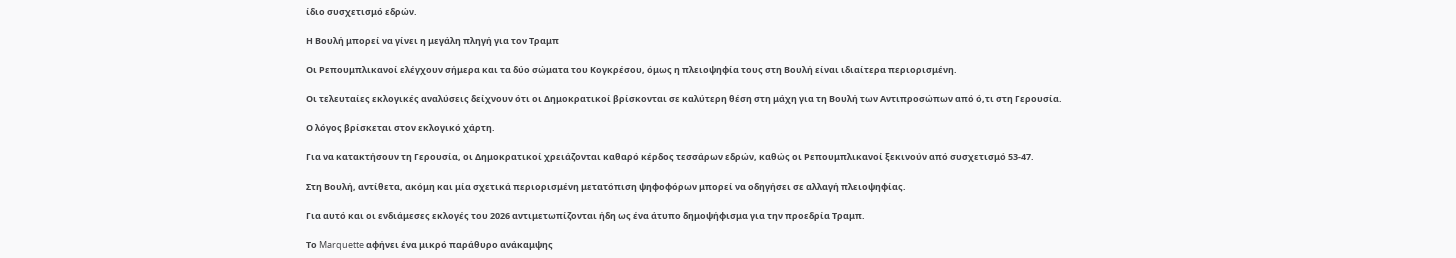ίδιο συσχετισμό εδρών.

Η Βουλή μπορεί να γίνει η μεγάλη πληγή για τον Τραμπ

Οι Ρεπουμπλικανοί ελέγχουν σήμερα και τα δύο σώματα του Κογκρέσου, όμως η πλειοψηφία τους στη Βουλή είναι ιδιαίτερα περιορισμένη.

Οι τελευταίες εκλογικές αναλύσεις δείχνουν ότι οι Δημοκρατικοί βρίσκονται σε καλύτερη θέση στη μάχη για τη Βουλή των Αντιπροσώπων από ό,τι στη Γερουσία.

Ο λόγος βρίσκεται στον εκλογικό χάρτη.

Για να κατακτήσουν τη Γερουσία, οι Δημοκρατικοί χρειάζονται καθαρό κέρδος τεσσάρων εδρών, καθώς οι Ρεπουμπλικανοί ξεκινούν από συσχετισμό 53-47.

Στη Βουλή, αντίθετα, ακόμη και μία σχετικά περιορισμένη μετατόπιση ψηφοφόρων μπορεί να οδηγήσει σε αλλαγή πλειοψηφίας.

Για αυτό και οι ενδιάμεσες εκλογές του 2026 αντιμετωπίζονται ήδη ως ένα άτυπο δημοψήφισμα για την προεδρία Τραμπ.

Το Marquette αφήνει ένα μικρό παράθυρο ανάκαμψης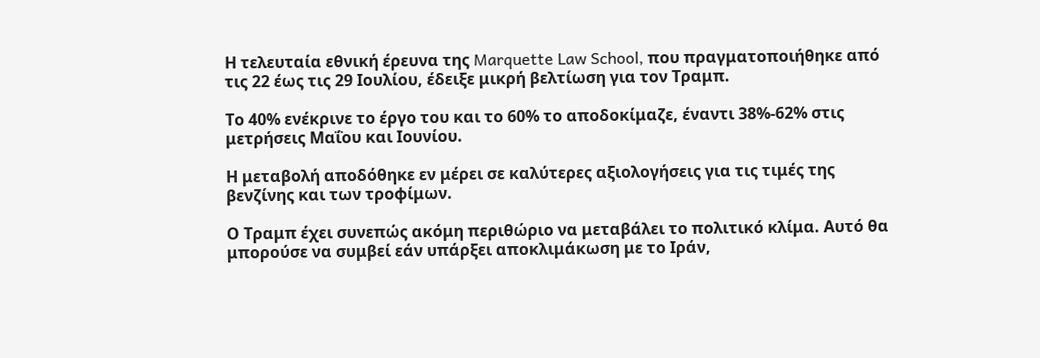Η τελευταία εθνική έρευνα της Marquette Law School, που πραγματοποιήθηκε από τις 22 έως τις 29 Ιουλίου, έδειξε μικρή βελτίωση για τον Τραμπ.

Το 40% ενέκρινε το έργο του και το 60% το αποδοκίμαζε, έναντι 38%-62% στις μετρήσεις Μαΐου και Ιουνίου.

Η μεταβολή αποδόθηκε εν μέρει σε καλύτερες αξιολογήσεις για τις τιμές της βενζίνης και των τροφίμων.

Ο Τραμπ έχει συνεπώς ακόμη περιθώριο να μεταβάλει το πολιτικό κλίμα. Αυτό θα μπορούσε να συμβεί εάν υπάρξει αποκλιμάκωση με το Ιράν,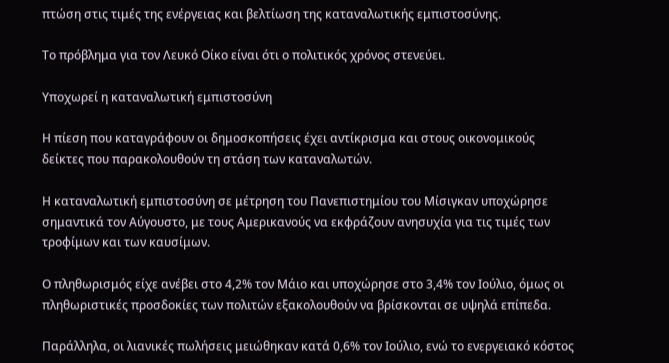πτώση στις τιμές της ενέργειας και βελτίωση της καταναλωτικής εμπιστοσύνης.

Το πρόβλημα για τον Λευκό Οίκο είναι ότι ο πολιτικός χρόνος στενεύει.

Υποχωρεί η καταναλωτική εμπιστοσύνη

Η πίεση που καταγράφουν οι δημοσκοπήσεις έχει αντίκρισμα και στους οικονομικούς δείκτες που παρακολουθούν τη στάση των καταναλωτών.

Η καταναλωτική εμπιστοσύνη σε μέτρηση του Πανεπιστημίου του Μίσιγκαν υποχώρησε σημαντικά τον Αύγουστο, με τους Αμερικανούς να εκφράζουν ανησυχία για τις τιμές των τροφίμων και των καυσίμων.

Ο πληθωρισμός είχε ανέβει στο 4,2% τον Μάιο και υποχώρησε στο 3,4% τον Ιούλιο, όμως οι πληθωριστικές προσδοκίες των πολιτών εξακολουθούν να βρίσκονται σε υψηλά επίπεδα.

Παράλληλα, οι λιανικές πωλήσεις μειώθηκαν κατά 0,6% τον Ιούλιο, ενώ το ενεργειακό κόστος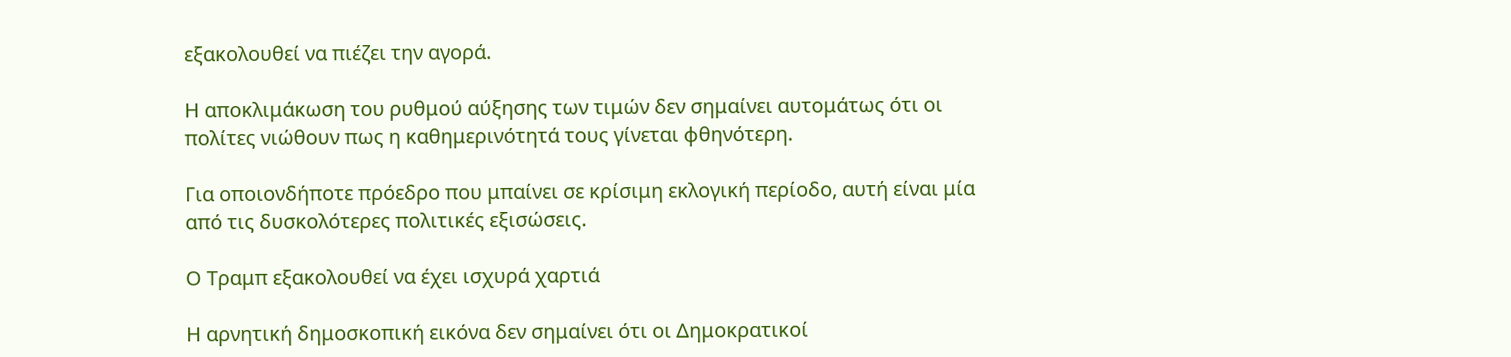εξακολουθεί να πιέζει την αγορά.

Η αποκλιμάκωση του ρυθμού αύξησης των τιμών δεν σημαίνει αυτομάτως ότι οι πολίτες νιώθουν πως η καθημερινότητά τους γίνεται φθηνότερη.

Για οποιονδήποτε πρόεδρο που μπαίνει σε κρίσιμη εκλογική περίοδο, αυτή είναι μία από τις δυσκολότερες πολιτικές εξισώσεις.

Ο Τραμπ εξακολουθεί να έχει ισχυρά χαρτιά

Η αρνητική δημοσκοπική εικόνα δεν σημαίνει ότι οι Δημοκρατικοί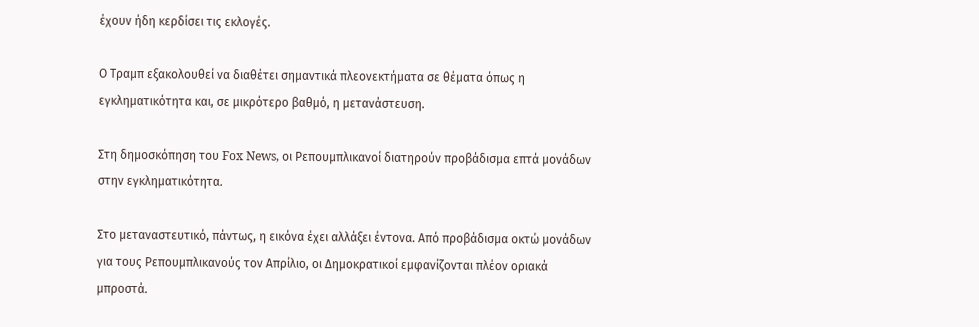έχουν ήδη κερδίσει τις εκλογές.

Ο Τραμπ εξακολουθεί να διαθέτει σημαντικά πλεονεκτήματα σε θέματα όπως η εγκληματικότητα και, σε μικρότερο βαθμό, η μετανάστευση.

Στη δημοσκόπηση του Fox News, οι Ρεπουμπλικανοί διατηρούν προβάδισμα επτά μονάδων στην εγκληματικότητα.

Στο μεταναστευτικό, πάντως, η εικόνα έχει αλλάξει έντονα. Από προβάδισμα οκτώ μονάδων για τους Ρεπουμπλικανούς τον Απρίλιο, οι Δημοκρατικοί εμφανίζονται πλέον οριακά μπροστά.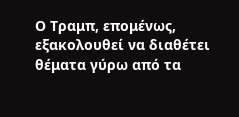Ο Τραμπ, επομένως, εξακολουθεί να διαθέτει θέματα γύρω από τα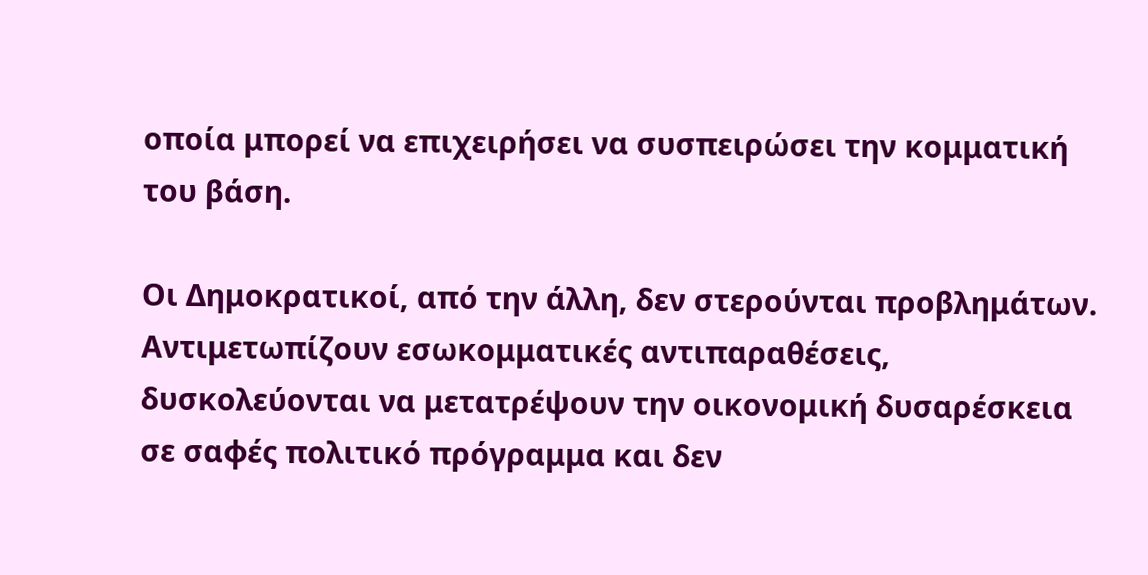οποία μπορεί να επιχειρήσει να συσπειρώσει την κομματική του βάση.

Οι Δημοκρατικοί, από την άλλη, δεν στερούνται προβλημάτων. Αντιμετωπίζουν εσωκομματικές αντιπαραθέσεις, δυσκολεύονται να μετατρέψουν την οικονομική δυσαρέσκεια σε σαφές πολιτικό πρόγραμμα και δεν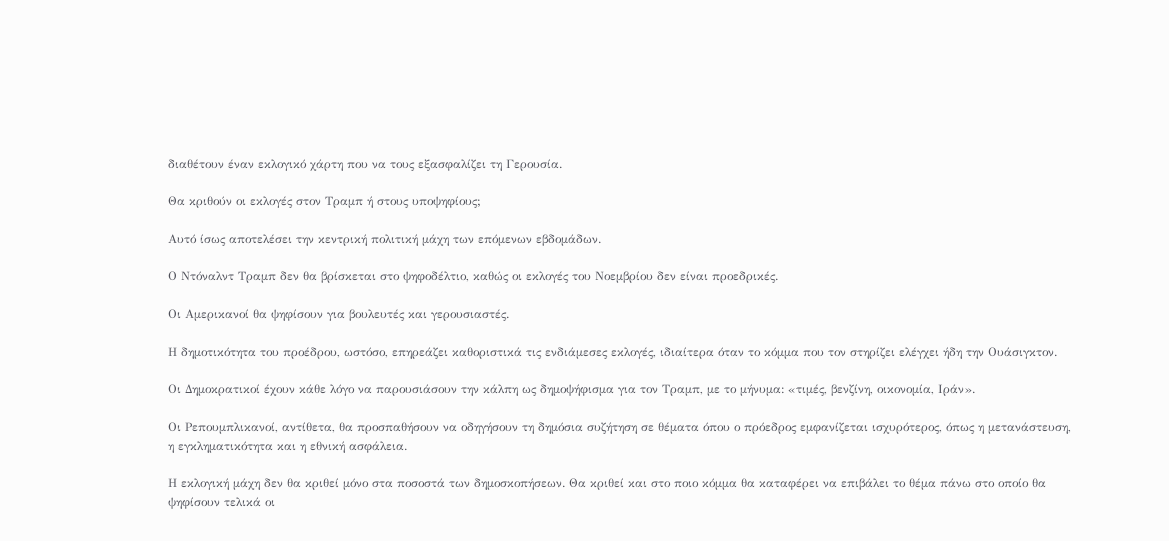διαθέτουν έναν εκλογικό χάρτη που να τους εξασφαλίζει τη Γερουσία.

Θα κριθούν οι εκλογές στον Τραμπ ή στους υποψηφίους;

Αυτό ίσως αποτελέσει την κεντρική πολιτική μάχη των επόμενων εβδομάδων.

Ο Ντόναλντ Τραμπ δεν θα βρίσκεται στο ψηφοδέλτιο, καθώς οι εκλογές του Νοεμβρίου δεν είναι προεδρικές.

Οι Αμερικανοί θα ψηφίσουν για βουλευτές και γερουσιαστές.

Η δημοτικότητα του προέδρου, ωστόσο, επηρεάζει καθοριστικά τις ενδιάμεσες εκλογές, ιδιαίτερα όταν το κόμμα που τον στηρίζει ελέγχει ήδη την Ουάσιγκτον.

Οι Δημοκρατικοί έχουν κάθε λόγο να παρουσιάσουν την κάλπη ως δημοψήφισμα για τον Τραμπ, με το μήνυμα: «τιμές, βενζίνη, οικονομία, Ιράν».

Οι Ρεπουμπλικανοί, αντίθετα, θα προσπαθήσουν να οδηγήσουν τη δημόσια συζήτηση σε θέματα όπου ο πρόεδρος εμφανίζεται ισχυρότερος, όπως η μετανάστευση, η εγκληματικότητα και η εθνική ασφάλεια.

Η εκλογική μάχη δεν θα κριθεί μόνο στα ποσοστά των δημοσκοπήσεων. Θα κριθεί και στο ποιο κόμμα θα καταφέρει να επιβάλει το θέμα πάνω στο οποίο θα ψηφίσουν τελικά οι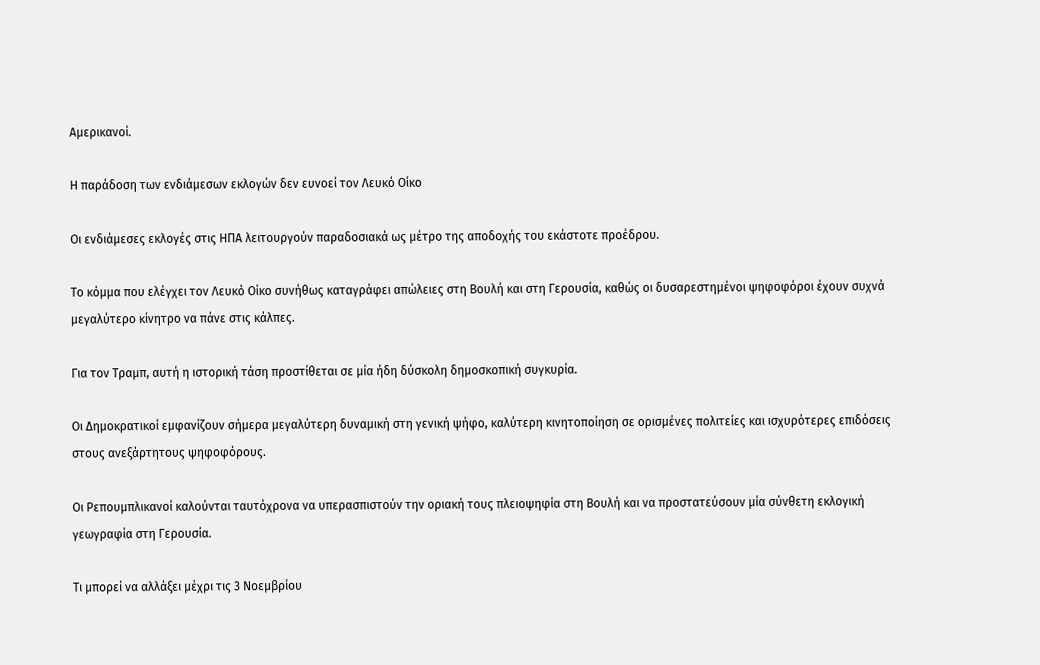Αμερικανοί.

Η παράδοση των ενδιάμεσων εκλογών δεν ευνοεί τον Λευκό Οίκο

Οι ενδιάμεσες εκλογές στις ΗΠΑ λειτουργούν παραδοσιακά ως μέτρο της αποδοχής του εκάστοτε προέδρου.

Το κόμμα που ελέγχει τον Λευκό Οίκο συνήθως καταγράφει απώλειες στη Βουλή και στη Γερουσία, καθώς οι δυσαρεστημένοι ψηφοφόροι έχουν συχνά μεγαλύτερο κίνητρο να πάνε στις κάλπες.

Για τον Τραμπ, αυτή η ιστορική τάση προστίθεται σε μία ήδη δύσκολη δημοσκοπική συγκυρία.

Οι Δημοκρατικοί εμφανίζουν σήμερα μεγαλύτερη δυναμική στη γενική ψήφο, καλύτερη κινητοποίηση σε ορισμένες πολιτείες και ισχυρότερες επιδόσεις στους ανεξάρτητους ψηφοφόρους.

Οι Ρεπουμπλικανοί καλούνται ταυτόχρονα να υπερασπιστούν την οριακή τους πλειοψηφία στη Βουλή και να προστατεύσουν μία σύνθετη εκλογική γεωγραφία στη Γερουσία.

Τι μπορεί να αλλάξει μέχρι τις 3 Νοεμβρίου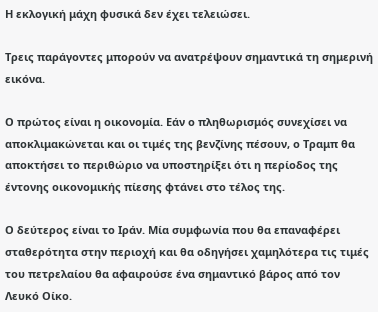Η εκλογική μάχη φυσικά δεν έχει τελειώσει.

Τρεις παράγοντες μπορούν να ανατρέψουν σημαντικά τη σημερινή εικόνα.

Ο πρώτος είναι η οικονομία. Εάν ο πληθωρισμός συνεχίσει να αποκλιμακώνεται και οι τιμές της βενζίνης πέσουν, ο Τραμπ θα αποκτήσει το περιθώριο να υποστηρίξει ότι η περίοδος της έντονης οικονομικής πίεσης φτάνει στο τέλος της.

Ο δεύτερος είναι το Ιράν. Μία συμφωνία που θα επαναφέρει σταθερότητα στην περιοχή και θα οδηγήσει χαμηλότερα τις τιμές του πετρελαίου θα αφαιρούσε ένα σημαντικό βάρος από τον Λευκό Οίκο.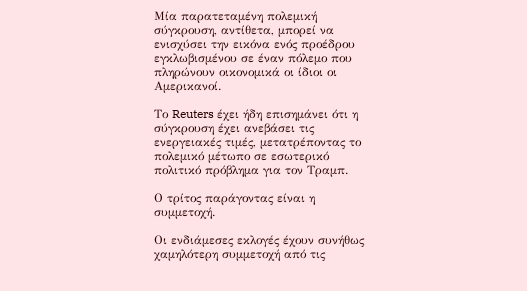Μία παρατεταμένη πολεμική σύγκρουση, αντίθετα, μπορεί να ενισχύσει την εικόνα ενός προέδρου εγκλωβισμένου σε έναν πόλεμο που πληρώνουν οικονομικά οι ίδιοι οι Αμερικανοί.

Το Reuters έχει ήδη επισημάνει ότι η σύγκρουση έχει ανεβάσει τις ενεργειακές τιμές, μετατρέποντας το πολεμικό μέτωπο σε εσωτερικό πολιτικό πρόβλημα για τον Τραμπ.

Ο τρίτος παράγοντας είναι η συμμετοχή.

Οι ενδιάμεσες εκλογές έχουν συνήθως χαμηλότερη συμμετοχή από τις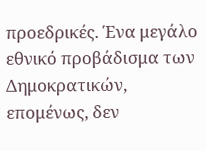προεδρικές. Ένα μεγάλο εθνικό προβάδισμα των Δημοκρατικών, επομένως, δεν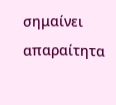σημαίνει απαραίτητα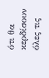ότι θα κερδίσουν όλες τις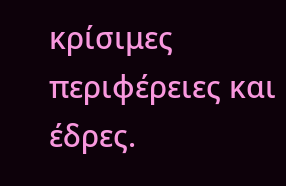κρίσιμες περιφέρειες και έδρες.